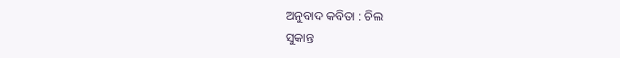ଅନୁବାଦ କବିତା : ଚିଲ
ସୁକାନ୍ତ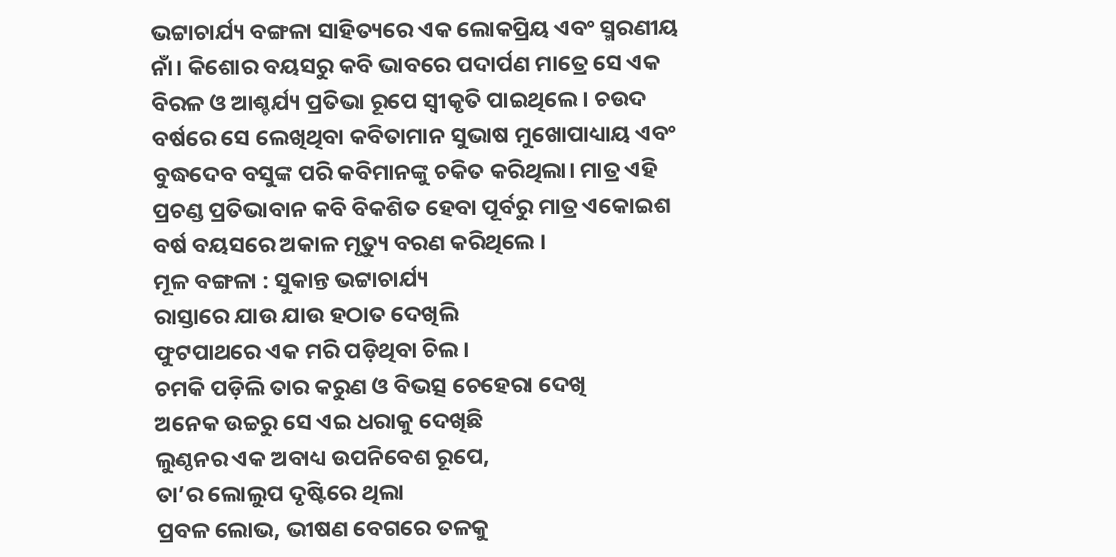ଭଟ୍ଟାଚାର୍ଯ୍ୟ ବଙ୍ଗଳା ସାହିତ୍ୟରେ ଏକ ଲୋକପ୍ରିୟ ଏବଂ ସ୍ମରଣୀୟ ନାଁ। କିଶୋର ବୟସରୁ କବି ଭାବରେ ପଦାର୍ପଣ ମାତ୍ରେ ସେ ଏକ ବିରଳ ଓ ଆଶ୍ଚର୍ଯ୍ୟ ପ୍ରତିଭା ରୂପେ ସ୍ୱୀକୃତି ପାଇଥିଲେ । ଚଉଦ ବର୍ଷରେ ସେ ଲେଖିଥିବା କବିତାମାନ ସୁଭାଷ ମୁଖୋପାଧ୍ୟାୟ ଏବଂ ବୁଦ୍ଧଦେବ ବସୁଙ୍କ ପରି କବିମାନଙ୍କୁ ଚକିତ କରିଥିଲା। ମାତ୍ର ଏହି ପ୍ରଚଣ୍ଡ ପ୍ରତିଭାବାନ କବି ବିକଶିତ ହେବା ପୂର୍ବରୁ ମାତ୍ର ଏକୋଇଶ ବର୍ଷ ବୟସରେ ଅକାଳ ମୃତ୍ୟୁ ବରଣ କରିଥିଲେ ।
ମୂଳ ବଙ୍ଗଳା : ସୁକାନ୍ତ ଭଟ୍ଟାଚାର୍ଯ୍ୟ
ରାସ୍ତାରେ ଯାଉ ଯାଉ ହଠାତ ଦେଖିଲି
ଫୁଟପାଥରେ ଏକ ମରି ପଡ଼ିଥିବା ଚିଲ।
ଚମକି ପଡ଼ିଲି ତାର କରୁଣ ଓ ବିଭତ୍ସ ଚେହେରା ଦେଖି
ଅନେକ ଉଚ୍ଚରୁ ସେ ଏଇ ଧରାକୁ ଦେଖିଛି
ଲୁଣ୍ଠନର ଏକ ଅବାଧ୍ୟ ଉପନିବେଶ ରୂପେ,
ତା’ର ଲୋଲୁପ ଦୃଷ୍ଟିରେ ଥିଲା
ପ୍ରବଳ ଲୋଭ, ଭୀଷଣ ବେଗରେ ତଳକୁ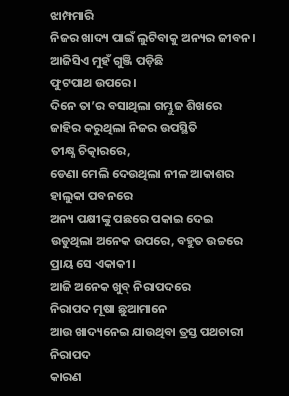ଝାମ୍ପମାରି
ନିଜର ଖାଦ୍ୟ ପାଇଁ ଲୁଟିବାକୁ ଅନ୍ୟର ଜୀବନ।
ଆଜିସିଏ ମୁହଁ ଗୁଞ୍ଜି ପଡ଼ିଛି
ଫୁଟପାଥ ଉପରେ।
ଦିନେ ତା’ର ବସାଥିଲା ଗମ୍ଭୁଜ ଶିଖରେ
ଜାହିର କରୁଥିଲା ନିଜର ଉପସ୍ଥିତି
ତୀକ୍ଷ୍ଣ ଚିତ୍କାରରେ,
ଡେଣା ମେଲି ଦେଉଥିଲା ନୀଳ ଆକାଶର
ହାଲୁକା ପବନରେ
ଅନ୍ୟ ପକ୍ଷୀଙ୍କୁ ପଛରେ ପକାଇ ଦେଇ
ଉଡୁଥିଲା ଅନେକ ଉପରେ, ବହୁତ ଉଚ୍ଚରେ
ପ୍ରାୟ ସେ ଏକାକୀ।
ଆଜି ଅନେକ ଖୁବ୍ ନିରାପଦରେ
ନିରାପଦ ମୂଷା ଛୁଆମାନେ
ଆଉ ଖାଦ୍ୟନେଇ ଯାଉଥିବା ତ୍ରସ୍ତ ପଥଚାରୀ
ନିରାପଦ
କାରଣ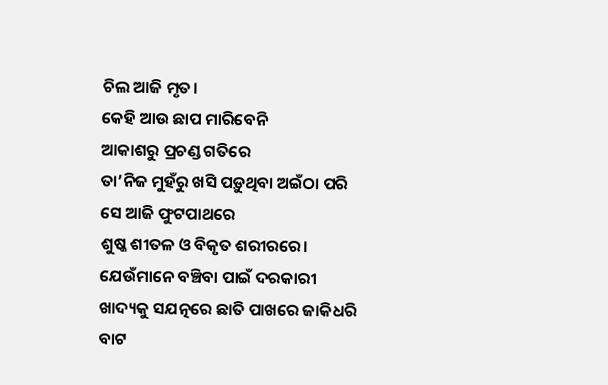ଚିଲ ଆଜି ମୃତ।
କେହି ଆଉ ଛାପ ମାରିବେନି
ଆକାଶରୁ ପ୍ରଚଣ୍ଡ ଗତିରେ
ତା’ନିଜ ମୁହଁରୁ ଖସି ପଡ଼ୁଥିବା ଅଇଁଠା ପରି
ସେ ଆଜି ଫୁଟପାଥରେ
ଶୁଷ୍କ ଶୀତଳ ଓ ବିକୃତ ଶରୀରରେ।
ଯେଉଁମାନେ ବଞ୍ଚିବା ପାଇଁ ଦରକାରୀ ଖାଦ୍ୟକୁ ସଯତ୍ନରେ ଛାତି ପାଖରେ ଜାକିଧରି
ବାଟ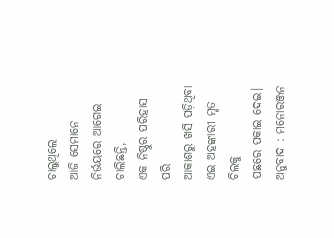ଚାଲୁଥିଲେ
ଆଜି ସେମାନେ ନିର୍ଭୟରେ ଆଗେଇ ଚାଲିଛନ୍ତି,
ଏକ ନିଷ୍ଠୁର ପରିହାସ ପରି
ଆକାଶରୁ ଖସି ପଡ଼ିଥିବା
ଏଇ ଅହଙ୍କାରୀ ମୃତ ଚିଲକୁ
ପଛରେ ପକାଇ ଦେଇ।
ଅନୁବାଦ : ମନୋରଞ୍ଜନ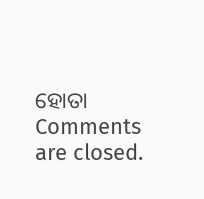ହୋତା
Comments are closed.